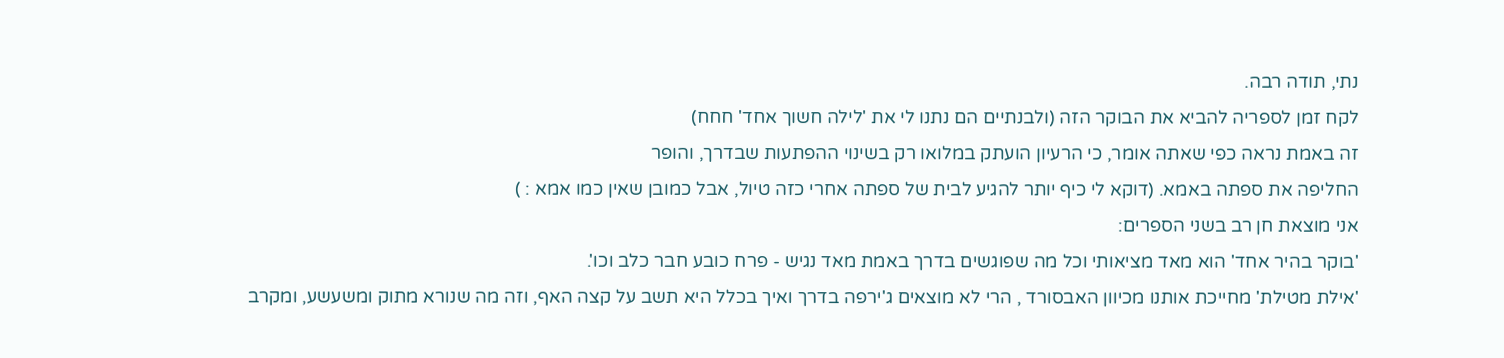נתי, תודה רבה.
לקח זמן לספריה להביא את הבוקר הזה (ולבנתיים הם נתנו לי את 'לילה חשוך אחד' חחח)
זה באמת נראה כפי שאתה אומר, כי הרעיון הועתק במלואו רק בשינוי ההפתעות שבדרך, והופר
החליפה את ספתה באמא. (דוקא לי כיף יותר להגיע לבית של ספתה אחרי כזה טיול, אבל כמובן שאין כמו אמא : )
אני מוצאת חן רב בשני הספרים:
'בוקר בהיר אחד' הוא מאד מציאותי וכל מה שפוגשים בדרך באמת מאד נגיש - פרח כובע חבר כלב וכו'.
'אילת מטילת' מחייכת אותנו מכיוון האבסורד , הרי לא מוצאים ג'ירפה בדרך ואיך בכלל היא תשב על קצה האף, וזה מה שנורא מתוק ומשעשע, ומקרב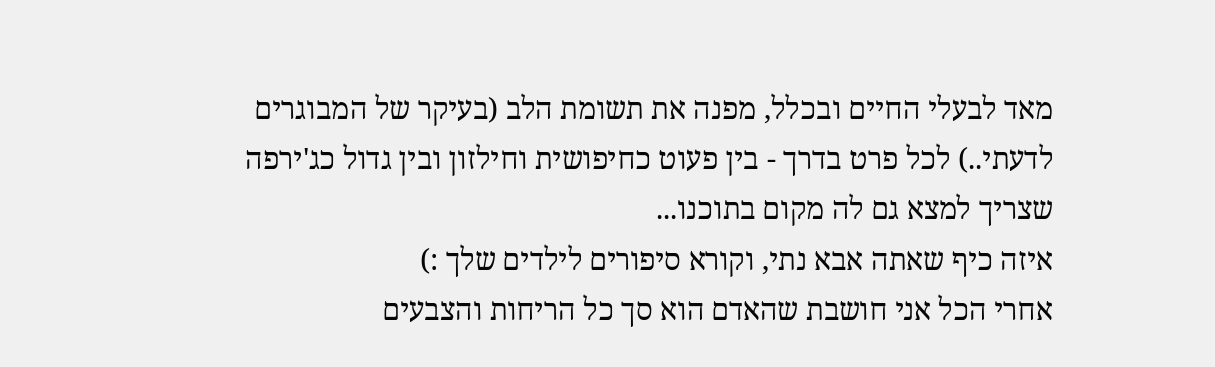מאד לבעלי החיים ובכלל, מפנה את תשומת הלב (בעיקר של המבוגרים לדעתי..) לכל פרט בדרך - בין פעוט כחיפושית וחילזון ובין גדול כג'ירפה שצריך למצא גם לה מקום בתוכנו...
איזה כיף שאתה אבא נתי, וקורא סיפורים לילדים שלך :)
אחרי הכל אני חושבת שהאדם הוא סך כל הריחות והצבעים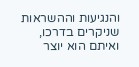והנגיעות וההשראות שניקרים בדרכו,
ואיתם הוא יוצר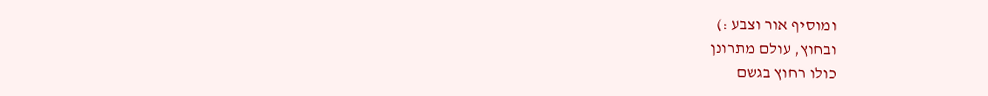ומוסיף אור וצבע :)
ובחוץ, עולם מתרונן
כולו רחוץ בגשם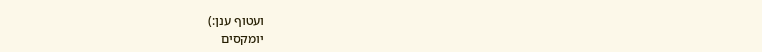ועטוף ענן:)
יומקסים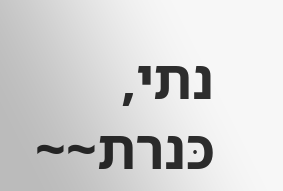נתי,
כּנרת~~